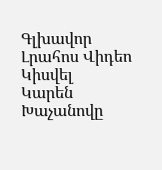Գլխավոր Լրահոս Վիդեո Կիսվել
Կարեն Խաչանովը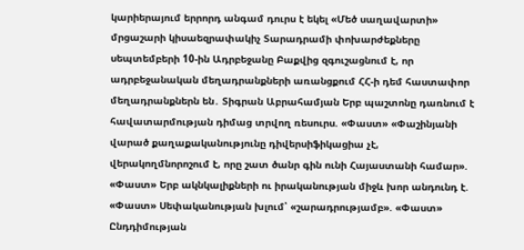կարիերայում երրորդ անգամ դուրս է եկել «Մեծ սաղավարտի» մրցաշարի կիսաեզրափակիչ Տարադրամի փոխարժեքները սեպտեմբերի 10-ին Ադրբեջանը Բաքվից զգուշացնում է, որ ադրբեջանական մեղադրանքների առանցքում ՀՀ-ի դեմ հաստափոր մեղադրանքներն են․ Տիգրան Աբրահամյան Երբ պաշտոնը դառնում է հավատարմության դիմաց տրվող ռեսուրս. «Փաստ» «Փաշինյանի վարած քաղաքականությունը դիվերսիֆիկացիա չէ, վերակողմնորոշում է, որը շատ ծանր գին ունի Հայաստանի համար». «Փաստ» Երբ ակնկալիքների ու իրականության միջև խոր անդունդ է. «Փաստ» Սեփականության խլում՝ «շարադրությամբ». «Փաստ» Ընդդիմության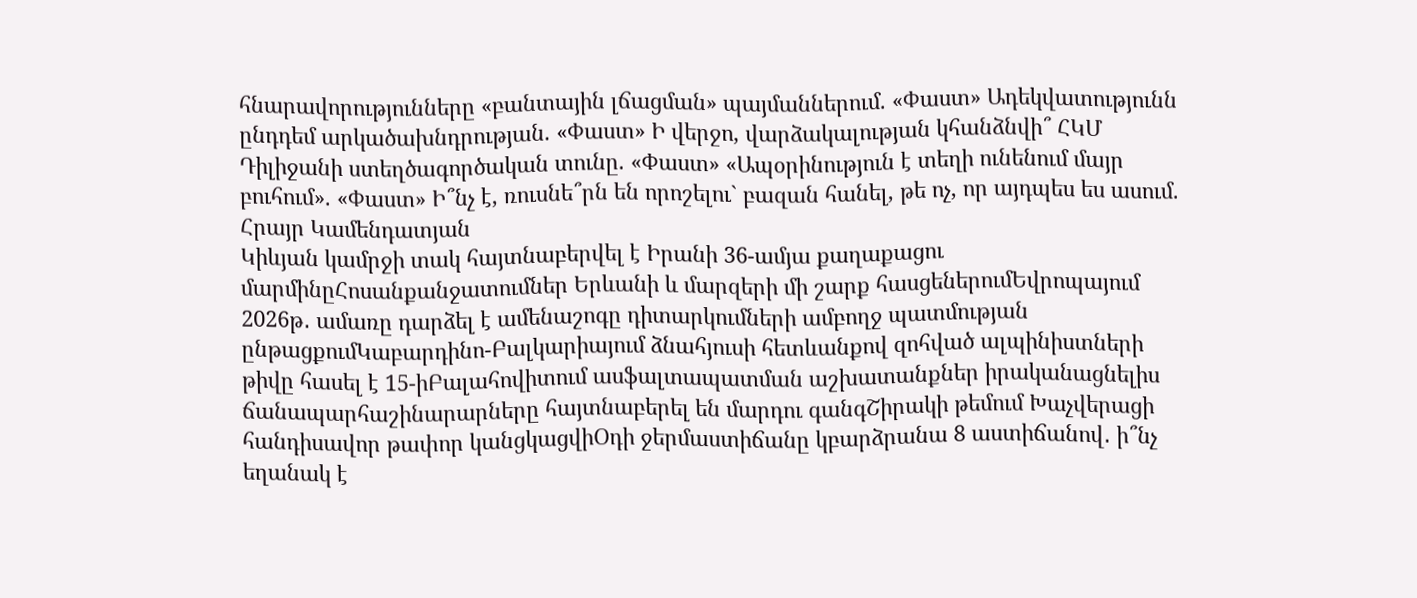հնարավորությունները «բանտային լճացման» պայմաններում. «Փաստ» Ադեկվատությունն ընդդեմ արկածախնդրության. «Փաստ» Ի վերջո, վարձակալության կհանձնվի՞ ՀԿՄ Դիլիջանի ստեղծագործական տունը. «Փաստ» «Ապօրինություն է տեղի ունենում մայր բուհում». «Փաստ» Ի՞նչ է, ռուսնե՞րն են որոշելու` բազան հանել, թե ոչ, որ այդպես ես ասում. Հրայր Կամենդատյան
Կիևյան կամրջի տակ հայտնաբերվել է Իրանի 36-ամյա քաղաքացու մարմինըՀոսանքանջատումներ Երևանի և մարզերի մի շարք հասցեներումԵվրոպայում 2026թ․ ամառը դարձել է ամենաշոգը դիտարկումների ամբողջ պատմության ընթացքումԿաբարդինո-Բալկարիայում ձնահյուսի հետևանքով զոհված ալպինիստների թիվը հասել է 15-իԲալահովիտում ասֆալտապատման աշխատանքներ իրականացնելիս ճանապարհաշինարարները հայտնաբերել են մարդու գանգՇիրակի թեմում Խաչվերացի հանդիսավոր թափոր կանցկացվիՕդի ջերմաստիճանը կբարձրանա 8 աստիճանով․ ի՞նչ եղանակ է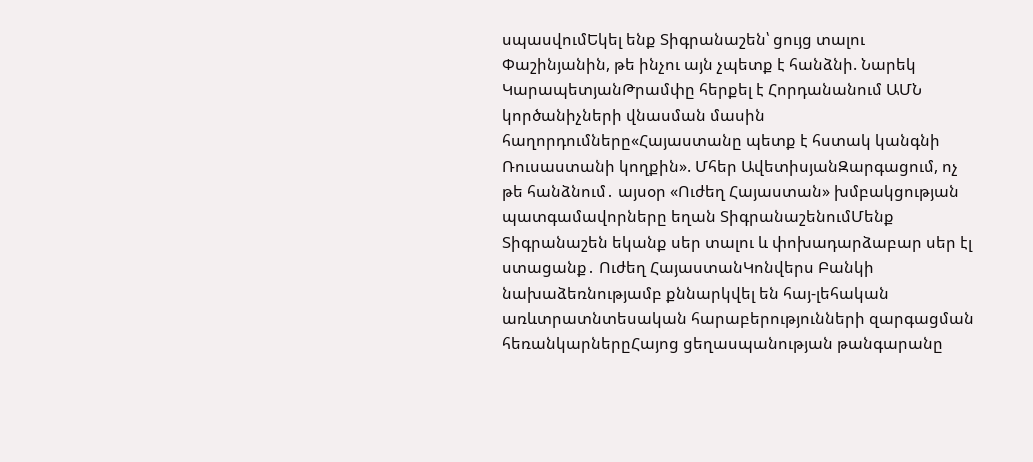սպասվումԵկել ենք Տիգրանաշեն՝ ցույց տալու Փաշինյանին, թե ինչու այն չպետք է հանձնի. Նարեկ ԿարապետյանԹրամփը հերքել է Հորդանանում ԱՄՆ կործանիչների վնասման մասին հաղորդումները«Հայաստանը պետք է հստակ կանգնի Ռուսաստանի կողքին». Մհեր ԱվետիսյանԶարգացում, ոչ թե հանձնում․ այսօր «Ուժեղ Հայաստան» խմբակցության պատգամավորները եղան ՏիգրանաշենումՄենք Տիգրանաշեն եկանք սեր տալու և փոխադարձաբար սեր էլ ստացանք․ Ուժեղ ՀայաստանԿոնվերս Բանկի նախաձեռնությամբ քննարկվել են հայ-լեհական առևտրատնտեսական հարաբերությունների զարգացման հեռանկարներըՀայոց ցեղասպանության թանգարանը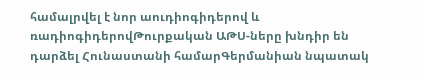համալրվել է նոր աուդիոգիդերով և ռադիոգիդերովԹուրքական ԱԹՍ-ները խնդիր են դարձել Հունաստանի համարԳերմանիան նպատակ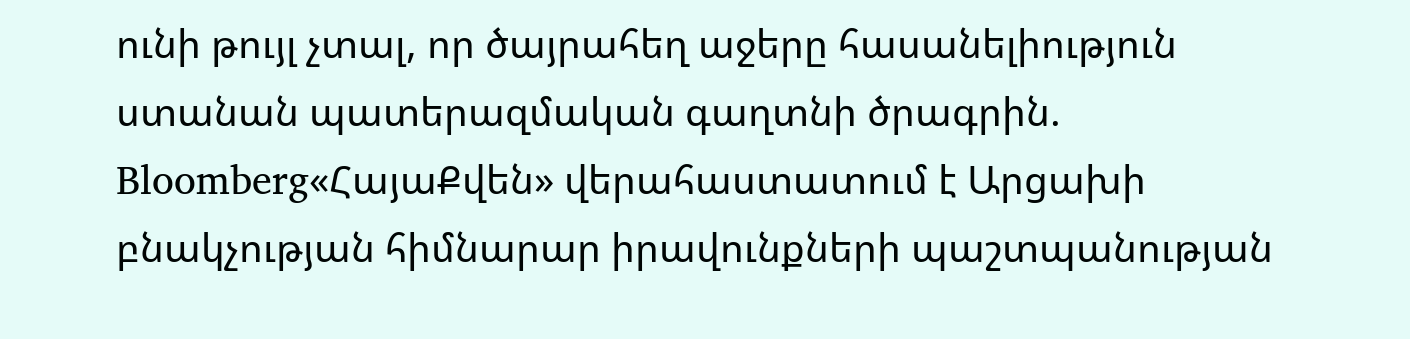ունի թույլ չտալ, որ ծայրահեղ աջերը հասանելիություն ստանան պատերազմական գաղտնի ծրագրին. Bloomberg«ՀայաՔվեն» վերահաստատում է Արցախի բնակչության հիմնարար իրավունքների պաշտպանության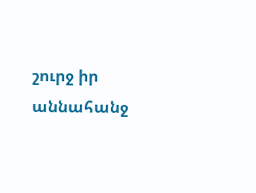շուրջ իր աննահանջ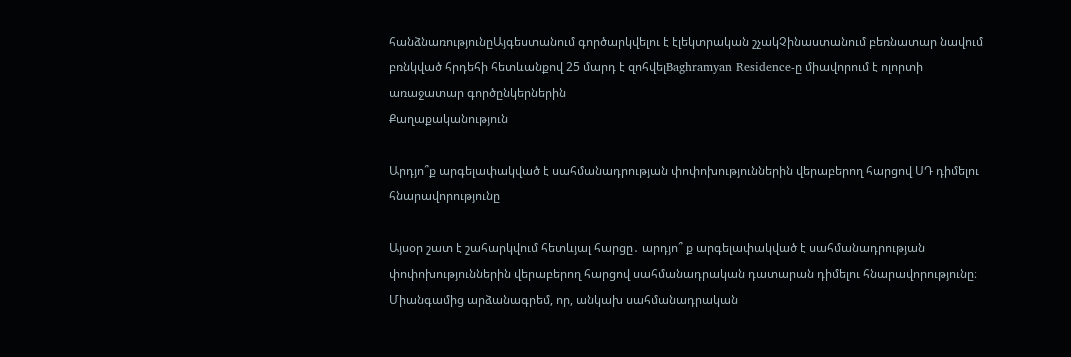հանձնառությունըԱյգեստանում գործարկվելու է էլեկտրական շչակՉինաստանում բեռնատար նավում բռնկված հրդեհի հետևանքով 25 մարդ է զոհվելBaghramyan Residence-ը միավորում է ոլորտի առաջատար գործընկերներին
Քաղաքականություն

Արդյո՞ք արգելափակված է սահմանադրության փոփոխություններին վերաբերող հարցով ՍԴ դիմելու հնարավորությունը

Այսօր շատ է շահարկվում հետևյալ հարցը․ արդյո՞ ք արգելափակված է սահմանադրության փոփոխություններին վերաբերող հարցով սահմանադրական դատարան դիմելու հնարավորությունը։ Միանգամից արձանագրեմ, որ, անկախ սահմանադրական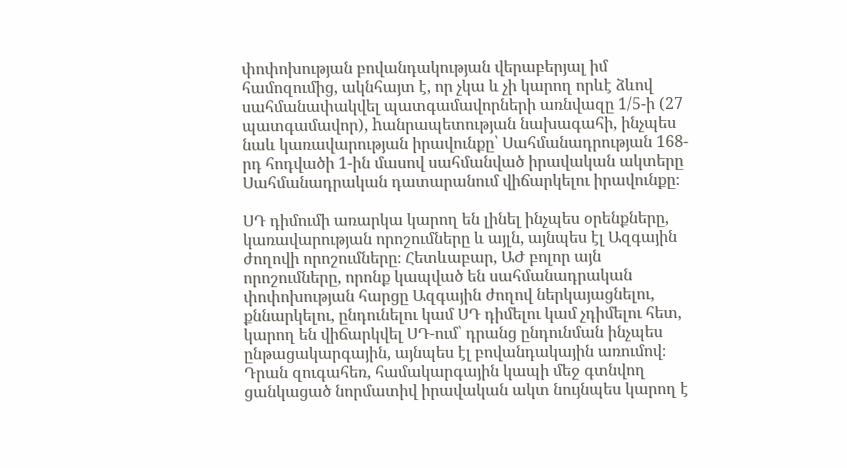փոփոխության բովանդակության վերաբերյալ իմ համոզումից, ակնհայտ է, որ չկա և չի կարող որևէ ձևով սահմանափակվել պատգամավորների առնվազը 1/5-ի (27 պատգամավոր), hանրապետության նախագահի, ինչպես նաև կառավարության իրավունքը՝ Սահմանադրության 168-րդ հոդվածի 1-ին մասով սահմանված իրավական ակտերը Սահմանադրական դատարանում վիճարկելու իրավունքը։

ՍԴ դիմումի առարկա կարող են լինել ինչպես օրենքները, կառավարության որոշումները և այլն, այնպես էլ Ազգային ժողովի որոշումները։ Հետևաբար, ԱԺ բոլոր այն որոշումները, որոնք կապված են սահմանադրական փոփոխության հարցը Ազգային ժողով ներկայացնելու, քննարկելու, ընդունելու կամ ՍԴ դիմելու կամ չդիմելու հետ, կարող են վիճարկվել ՍԴ-ում՝ դրանց ընդունման ինչպես ընթացակարգային, այնպես էլ բովանդակային առումով։ Դրան զուգահեռ, համակարգային կապի մեջ գտնվող ցանկացած նորմատիվ իրավական ակտ նույնպես կարող է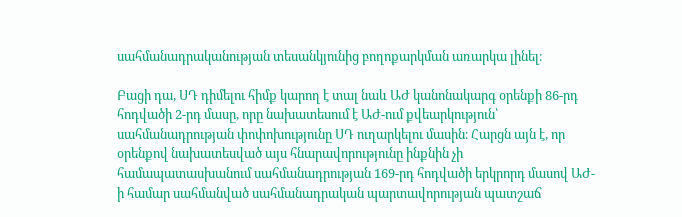սահմանադրականության տեսանկյունից բողոքարկման առարկա լինել։

Բացի դա, ՍԴ դիմելու հիմք կարող է տալ նաև ԱԺ կանոնակարգ օրենքի 86-րդ հոդվածի 2-րդ մասը, որը նախատեսում է ԱԺ-ում քվեարկություն՝ սահմանադրության փոփոխությունը ՍԴ ուղարկելու մասին։ Հարցն այն է, որ օրենքով նախատեսված այս հնարավորությունը ինքնին չի համապատասխանում սահմանադրության 169-րդ հոդվածի երկրորդ մասով ԱԺ-ի համար սահմանված սահմանադրական պարտավորության պատշաճ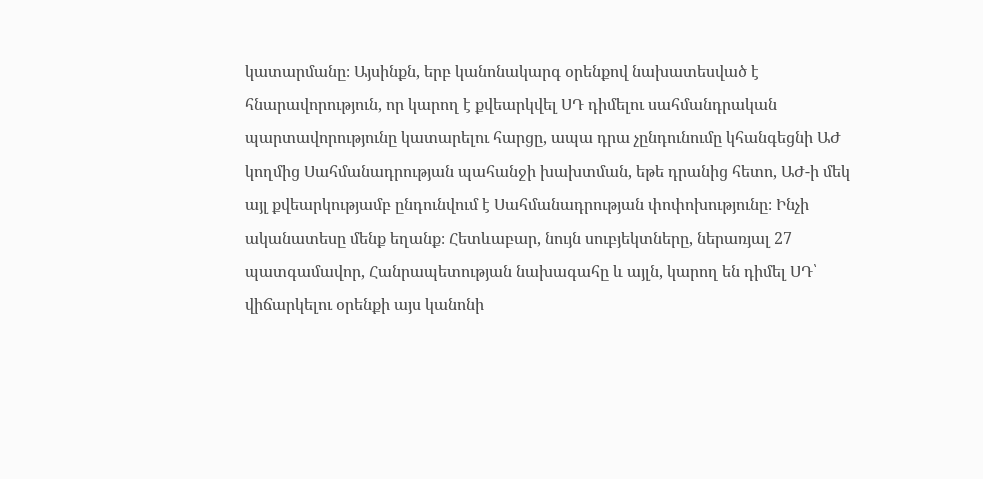կատարմանը։ Այսինքն, երբ կանոնակարգ օրենքով նախատեսված է հնարավորություն, որ կարող է քվեարկվել ՍԴ դիմելու սահմանդրական պարտավորությունը կատարելու հարցը, ապա դրա չընդունումը կհանգեցնի ԱԺ կողմից Սահմանադրության պահանջի խախտման, եթե դրանից հետո, ԱԺ-ի մեկ այլ քվեարկությամբ ընդունվում է Սահմանադրության փոփոխությունը։ Ինչի ականատեսը մենք եղանք։ Հետևաբար, նույն սուբյեկտները, ներառյալ 27 պատգամավոր, Հանրապետության նախագահը և այլն, կարող են դիմել ՍԴ՝ վիճարկելու օրենքի այս կանոնի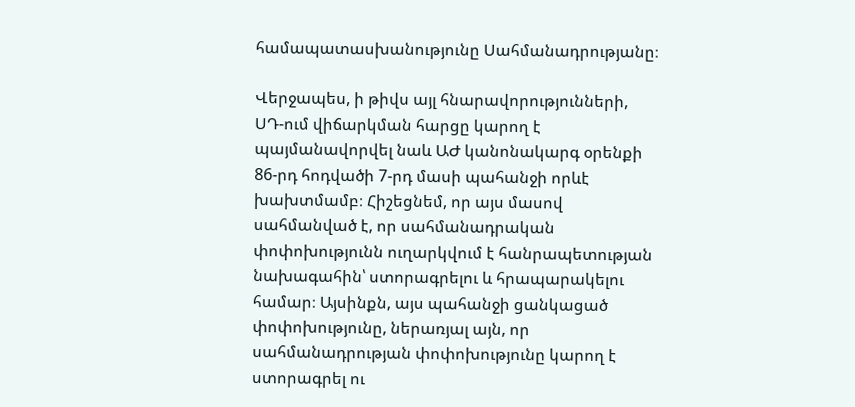համապատասխանությունը Սահմանադրությանը։

Վերջապես, ի թիվս այլ հնարավորությունների, ՍԴ-ում վիճարկման հարցը կարող է պայմանավորվել նաև ԱԺ կանոնակարգ օրենքի 86-րդ հոդվածի 7-րդ մասի պահանջի որևէ խախտմամբ։ Հիշեցնեմ, որ այս մասով սահմանված է, որ սահմանադրական փոփոխությունն ուղարկվում է հանրապետության նախագահին՝ ստորագրելու և հրապարակելու համար։ Այսինքն, այս պահանջի ցանկացած փոփոխությունը, ներառյալ այն, որ սահմանադրության փոփոխությունը կարող է ստորագրել ու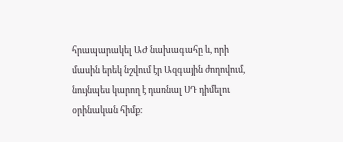հրապարակել ԱԺ նախագահը և, որի մասին երեկ նշվում էր Ազգային ժողովում, նույնպես կարող է դառնալ ՍԴ դիմելու օրինական հիմք։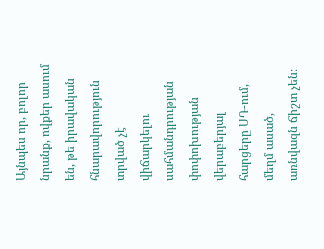Այնպես որ, բոլոր նրանք, ովքեր ասում են, թե իրավական հնարավորություն տրված չէ վիճարկելու սահմանդրության փոփոխության վերաբերյալ հարցերը ՍԴ-ում, մեղմ ասած, առնվազն ճիշտ չեն։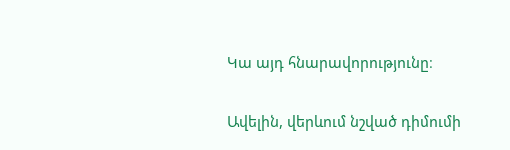Կա այդ հնարավորությունը։

Ավելին, վերևում նշված դիմումի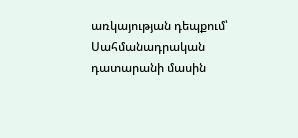առկայության դեպքում՝ Սահմանադրական դատարանի մասին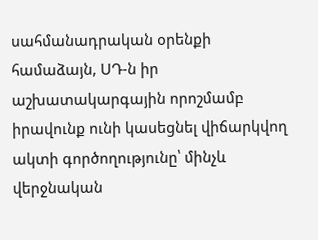սահմանադրական օրենքի համաձայն, ՍԴ-ն իր աշխատակարգային որոշմամբ իրավունք ունի կասեցնել վիճարկվող ակտի գործողությունը՝ մինչև վերջնական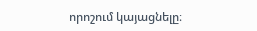որոշում կայացնելը։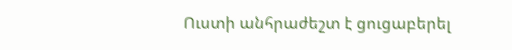Ուստի անհրաժեշտ է ցուցաբերել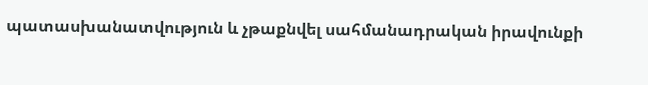պատասխանատվություն և չթաքնվել սահմանադրական իրավունքի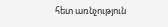հետ առնչություն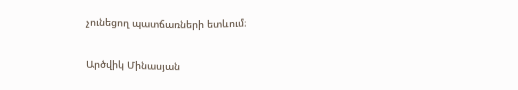չունեցող պատճառների ետևում։

Արծվիկ Մինասյան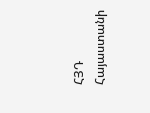ՀՅԴ Հայաստանի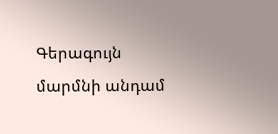Գերագույն մարմնի անդամ